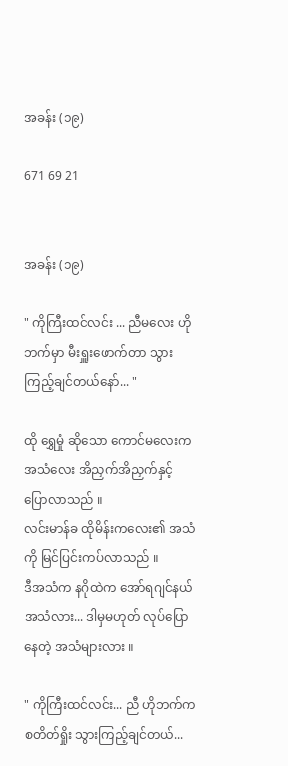အခန်း (၁၉)

671 69 21


အခန်း (၁၉)

" ကိုကြီးထင်လင်း ... ညီမလေး ဟိုဘက်မှာ မီးရှူးဖောက်တာ သွားကြည့်ချင်တယ်နော်... "

ထို ရွှေမှုံ ဆိုသော ကောင်မလေးက အသံလေး အိညှက်အိညှက်နှင့် ပြောလာသည် ။
လင်းမာန်ခ ထိုမိန်းကလေး၏ အသံကို မြင်ပြင်းကပ်လာသည် ။
ဒီအသံက နဂိုထဲက အော်ရဂျင်နယ် အသံလား... ဒါမှမဟုတ် လုပ်ပြောနေတဲ့ အသံများလား ။

" ကိုကြီးထင်လင်း... ညီ ဟိုဘက်က စတိတ်ရှိုး သွားကြည့်ချင်တယ်...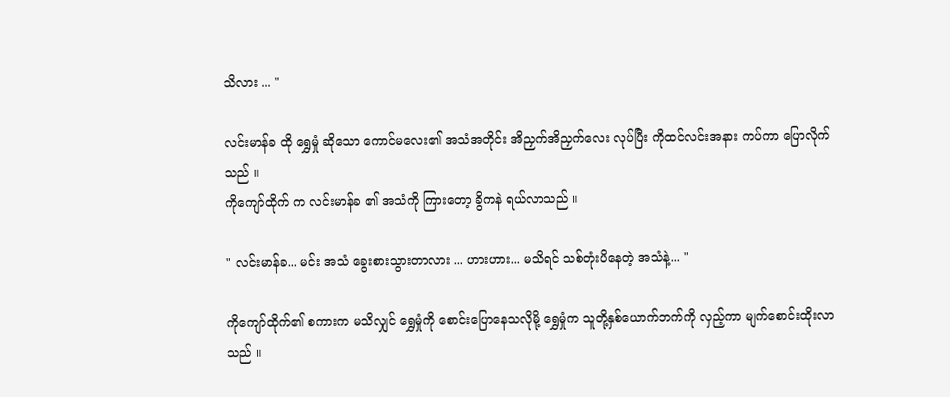သိလား ... "

လင်းမာန်ခ ထို ရွှေမှုံ ဆိုသော ကောင်မလေး၏ အသံအတိုင်း အိညှက်အိညှက်လေး လုပ်ပြီး ကိုထင်လင်းအနား ကပ်ကာ ပြောလိုက်သည် ။
ကိုကျော်ထိုက် က လင်းမာန်ခ ၏ အသံကို ကြားတော့ ခွိကနဲ ရယ်လာသည် ။

" လင်းမာန်ခ... မင်း အသံ ခွေးစားသွားတာလား ... ဟားဟား... မသိရင် သစ်တုံးပိနေတဲ့ အသံနဲ့... "

ကိုကျော်ထိုက်၏ စကားက မသိလျှင် ရွှေမှုံကို စောင်းပြောနေသလိုမို့ ရွှေမှုံက သူတို့နှစ်ယောက်ဘက်ကို လှည့်ကာ မျက်စောင်းထိုးလာသည် ။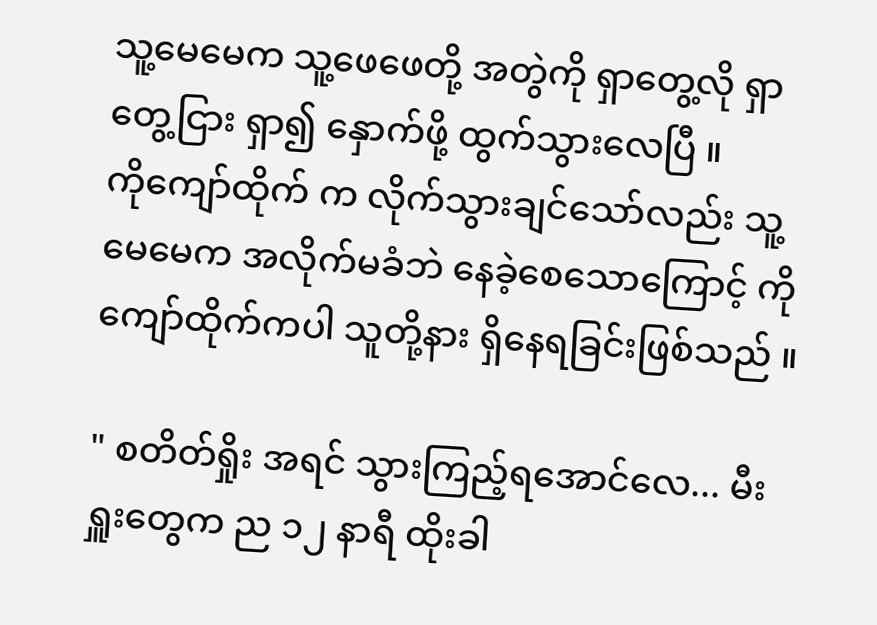သူ့မေမေက သူ့ဖေဖေတို့ အတွဲကို ရှာတွေ့လို ရှာတွေ့ငြား ရှာ၍ နှောက်ဖို့ ထွက်သွားလေပြီ ။
ကိုကျော်ထိုက် က လိုက်သွားချင်သော်လည်း သူ့မေမေက အလိုက်မခံဘဲ နေခဲ့စေသောကြောင့် ကိုကျော်ထိုက်ကပါ သူတို့နား ရှိနေရခြင်းဖြစ်သည် ။

" စတိတ်ရှိုး အရင် သွားကြည့်ရအောင်လေ... မီးရှူးတွေက ည ၁၂ နာရီ ထိုးခါ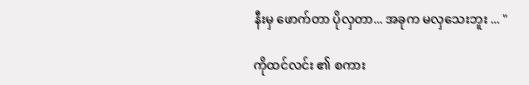နီးမှ ဖောက်တာ ပိုလှတာ... အခုက မလှသေးဘူး ... "

ကိုထင်လင်း ၏ စကား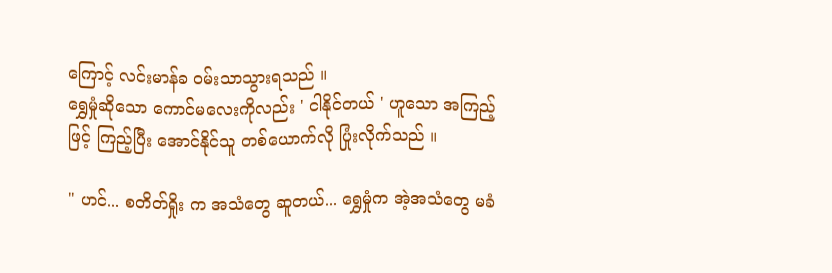ကြောင့် လင်းမာန်ခ ဝမ်းသာသွားရသည် ။
ရွှေမှုံဆိုသော ကောင်မလေးကိုလည်း ' ငါနိုင်တယ် ' ဟူသော အကြည့်ဖြင့် ကြည့်ပြီး အောင်နိုင်သူ တစ်ယောက်လို ပြုံးလိုက်သည် ။

" ဟင်... စတိတ်ရှိုး က အသံတွေ ဆူတယ်... ရွှေမှုံက အဲ့အသံတွေ မခံ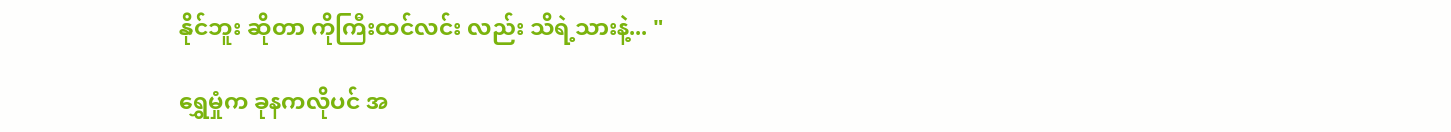နိုင်ဘူး ဆိုတာ ကိုကြီးထင်လင်း လည်း သိရဲ့သားနဲ့... "

ရွှေမှုံက ခုနကလိုပင် အ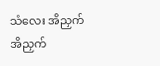သံလေး အိညှက်အိညှက်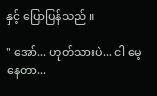နှင့် ပြောပြန်သည် ။

" အော်... ဟုတ်သားပဲ... ငါ မေ့နေတာ...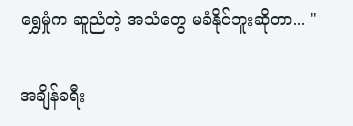ရွှေမှုံက ဆူညံတဲ့ အသံတွေ မခံနိုင်ဘူးဆိုတာ... "

အချိန်ခရီး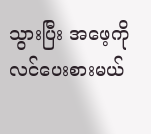သွားပြီး အဖေ့ကို လင်ပေးစားမယ်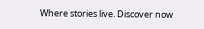Where stories live. Discover now